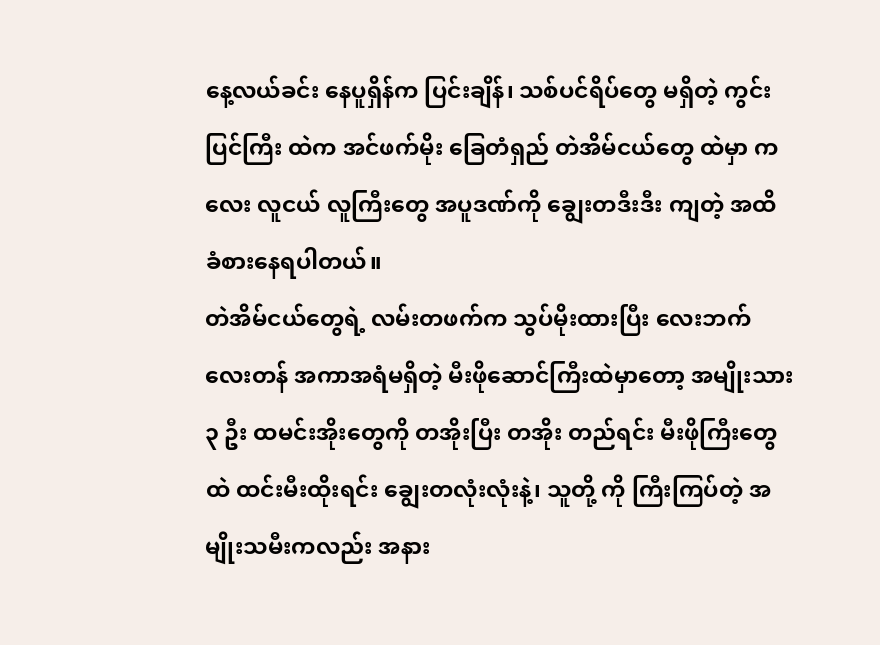နေ့လယ်ခင်း နေပူရှိန်က ပြင်းချိန်၊ သစ်ပင်ရိပ်တွေ မရှိတဲ့ ကွင်းပြင်ကြီး ထဲက အင်ဖက်မိုး ခြေတံရှည် တဲအိမ်ငယ်တွေ ထဲမှာ ကလေး လူငယ် လူကြီးတွေ အပူဒဏ်ကို ချွေးတဒီးဒီး ကျတဲ့ အထိ ခံစားနေရပါတယ်။
တဲအိမ်ငယ်တွေရဲ့ လမ်းတဖက်က သွပ်မိုးထားပြီး လေးဘက်လေးတန် အကာအရံမရှိတဲ့ မီးဖိုဆောင်ကြီးထဲမှာတော့ အမျိုးသား ၃ ဦး ထမင်းအိုးတွေကို တအိုးပြီး တအိုး တည်ရင်း မီးဖိုကြီးတွေထဲ ထင်းမီးထိုးရင်း ချွေးတလုံးလုံးနဲ့၊ သူတို့ ကို ကြီးကြပ်တဲ့ အမျိုးသမီးကလည်း အနား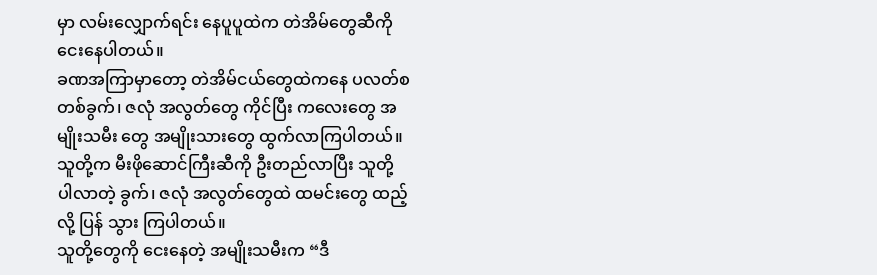မှာ လမ်းလျှောက်ရင်း နေပူပူထဲက တဲအိမ်တွေဆီကို ငေးနေပါတယ်။
ခဏအကြာမှာတော့ တဲအိမ်ငယ်တွေထဲကနေ ပလတ်စတစ်ခွက်၊ ဇလုံ အလွတ်တွေ ကိုင်ပြီး ကလေးတွေ အမျိုးသမီး တွေ အမျိုးသားတွေ ထွက်လာကြပါတယ်။
သူတို့က မီးဖိုဆောင်ကြီးဆီကို ဦးတည်လာပြီး သူတို့ ပါလာတဲ့ ခွက်၊ ဇလုံ အလွတ်တွေထဲ ထမင်းတွေ ထည့်လို့ ပြန် သွား ကြပါတယ်။
သူတို့တွေကို ငေးနေတဲ့ အမျိုးသမီးက “ဒီ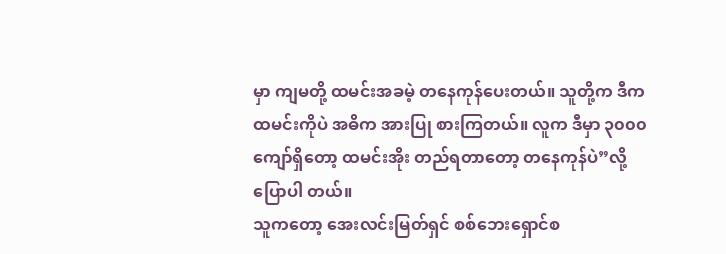မှာ ကျမတို့ ထမင်းအခမဲ့ တနေကုန်ပေးတယ်။ သူတို့က ဒီက ထမင်းကိုပဲ အဓိက အားပြု စားကြတယ်။ လူက ဒီမှာ ၃၀၀၀ ကျော်ရှိတော့ ထမင်းအိုး တည်ရတာတော့ တနေကုန်ပဲ”လို့ ပြောပါ တယ်။
သူကတော့ အေးလင်းမြတ်ရှင် စစ်ဘေးရှောင်စ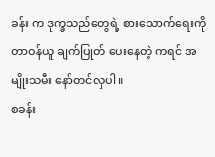ခန်း က ဒုက္ခသည်တွေရဲ့ စားသောက်ရေးကို တာဝန်ယူ ချက်ပြုတ် ပေးနေတဲ့ ကရင် အမျိုးသမီး နော်တင်လှပါ။
စခန်း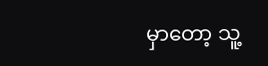မှာတော့ သူ့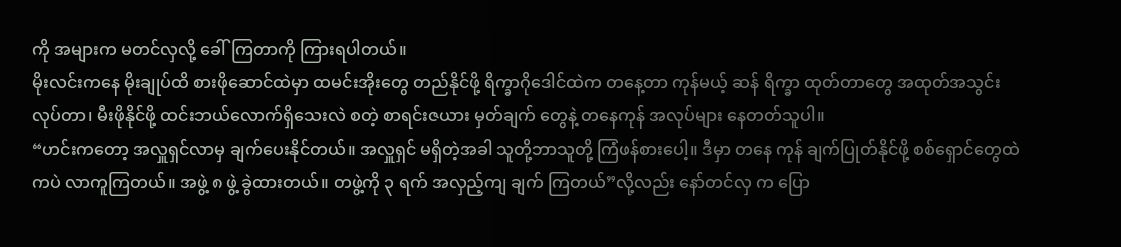ကို အများက မတင်လှလို့ ခေါ်ကြတာကို ကြားရပါတယ်။
မိုးလင်းကနေ မိုးချုပ်ထိ စားဖိုဆောင်ထဲမှာ ထမင်းအိုးတွေ တည်နိုင်ဖို့ ရိက္ခာဂိုဒေါင်ထဲက တနေ့တာ ကုန်မယ့် ဆန် ရိက္ခာ ထုတ်တာတွေ အထုတ်အသွင်းလုပ်တာ၊ မီးဖိုနိုင်ဖို့ ထင်းဘယ်လောက်ရှိသေးလဲ စတဲ့ စာရင်းဇယား မှတ်ချက် တွေနဲ့ တနေကုန် အလုပ်များ နေတတ်သူပါ။
“ဟင်းကတော့ အလှူရှင်လာမှ ချက်ပေးနိုင်တယ်။ အလှူရှင် မရှိတဲ့အခါ သူတို့ဘာသူတို့ ကြံဖန်စားပေါ့။ ဒီမှာ တနေ ကုန် ချက်ပြုတ်နိုင်ဖို့ စစ်ရှောင်တွေထဲကပဲ လာကူကြတယ်။ အဖွဲ့ ၈ ဖွဲ့ ခွဲထားတယ်။ တဖွဲ့ကို ၃ ရက် အလှည့်ကျ ချက် ကြတယ်”လို့လည်း နော်တင်လှ က ပြော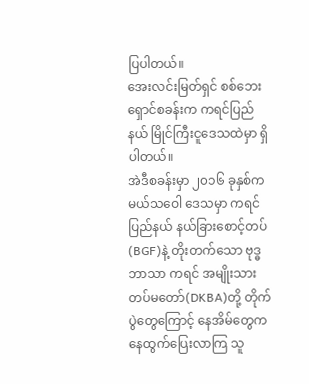ပြပါတယ်။
အေးလင်းမြတ်ရှင် စစ်ဘေးရှောင်စခန်းက ကရင်ပြည်နယ် မြိုင်ကြီးငူဒေသထဲမှာ ရှိပါတယ်။
အဲဒီစခန်းမှာ ၂၀၁၆ ခုနှစ်က မယ်သဝေါ ဒေသမှာ ကရင်ပြည်နယ် နယ်ခြားစောင့်တပ် (BGF)နဲ့ တိုးတက်သော ဗုဒ္ဓ ဘာသာ ကရင် အမျိုးသား တပ်မတော်(DKBA)တို့ တိုက်ပွဲတွေကြောင့် နေအိမ်တွေက နေထွက်ပြေးလာကြ သူ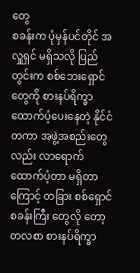တွေ
စခန်းက ပုံမှန်ပင်တိုင် အလှူရှင် မရှိသလို ပြည်တွင်းက စစ်ဘေးရှောင်တွေကို စားနပ်ရိက္ခာ ထောက်ပံ့ပေးနေတဲ့ နိုင်ငံ တကာ အဖွဲ့အစည်းတွေလည်း လာရောက်ထောက်ပံ့တာ မရှိတာကြောင့် တခြား စစ်ရှောင်စခန်းကြီး တွေလို တော့ တလစာ စားနပ်ရိက္ခာ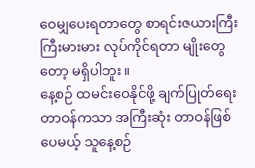ဝေမျှပေးရတာတွေ စာရင်းဇယားကြီးကြီးမားမား လုပ်ကိုင်ရတာ မျိုးတွေတော့ မရှိပါဘူး။
နေ့စဉ် ထမင်းဝေနိုင်ဖို့ ချက်ပြုတ်ရေး တာဝန်ကသာ အကြီးဆုံး တာဝန်ဖြစ်ပေမယ့် သူနေ့စဉ်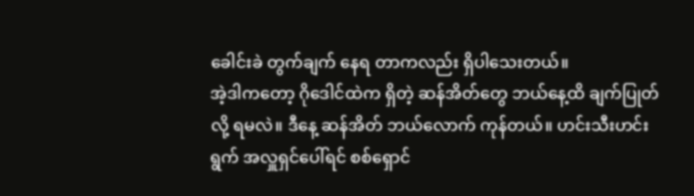ခေါင်းခဲ တွက်ချက် နေရ တာကလည်း ရှိပါသေးတယ်။
အဲ့ဒါကတော့ ဂိုဒေါင်ထဲက ရှိတဲ့ ဆန်အိတ်တွေ ဘယ်နေ့ထိ ချက်ပြုတ်လို့ ရမလဲ။ ဒီနေ့ ဆန်အိတ် ဘယ်လောက် ကုန်တယ်။ ဟင်းသီးဟင်းရွက် အလှူရှင်ပေါ်ရင် စစ်ရှောင်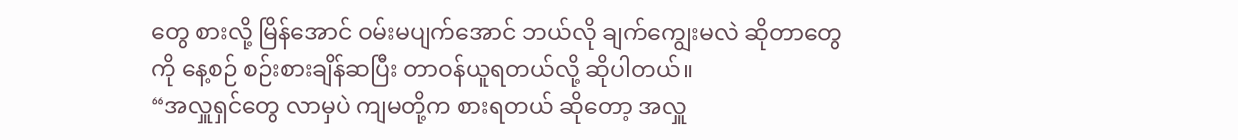တွေ စားလို့ မြိန်အောင် ဝမ်းမပျက်အောင် ဘယ်လို ချက်ကျွေးမလဲ ဆိုတာတွေကို နေ့စဉ် စဉ်းစားချိန်ဆပြီး တာဝန်ယူရတယ်လို့ ဆိုပါတယ်။
“အလှူရှင်တွေ လာမှပဲ ကျမတို့က စားရတယ် ဆိုတော့ အလှူ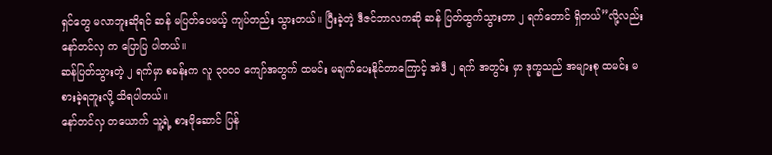ရှင်တွေ မလာဘူးဆိုရင် ဆန် မပြတ်ပေမယ့် ကျပ်တည်း သွားတယ်။ ပြီးခဲ့တဲ့ ဒီဇင်ဘာလကဆို ဆန် ပြတ်ထွက်သွားတာ ၂ ရက်တောင် ရှိတယ်”လို့လည်း နော်တင်လှ က ပြောပြ ပါတယ်။
ဆန်ပြတ်သွားတဲ့ ၂ ရက်မှာ စခန်းက လူ ၃၀၀၀ ကျော်အတွက် ထမင်း မချက်ပေးနိုင်တာကြောင့် အဲဒီ ၂ ရက် အတွင်း မှာ ဒုက္ခသည် အများစု ထမင်း မစားခဲ့ရဘူးလို့ သိရပါတယ်။
နော်တင်လှ တယောက် သူ့ရဲ့ စားဖိုဆောင် ပြန်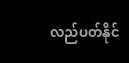လည်ပတ်နိုင်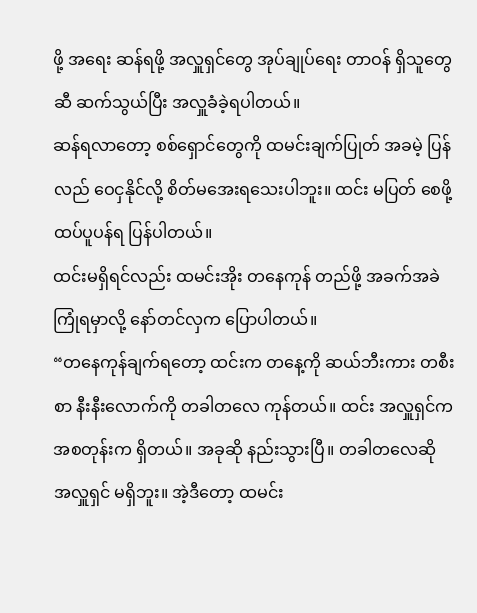ဖို့ အရေး ဆန်ရဖို့ အလှူရှင်တွေ အုပ်ချုပ်ရေး တာဝန် ရှိသူတွေဆီ ဆက်သွယ်ပြီး အလှူခံခဲ့ရပါတယ်။
ဆန်ရလာတော့ စစ်ရှောင်တွေကို ထမင်းချက်ပြုတ် အခမဲ့ ပြန်လည် ဝေငှနိုင်လို့ စိတ်မအေးရသေးပါဘူး။ ထင်း မပြတ် စေဖို့ ထပ်ပူပန်ရ ပြန်ပါတယ်။
ထင်းမရှိရင်လည်း ထမင်းအိုး တနေကုန် တည်ဖို့ အခက်အခဲကြုံရမှာလို့ နော်တင်လှက ပြောပါတယ်။
“တနေကုန်ချက်ရတော့ ထင်းက တနေ့ကို ဆယ်ဘီးကား တစီးစာ နီးနီးလောက်ကို တခါတလေ ကုန်တယ်။ ထင်း အလှူရှင်က အစတုန်းက ရှိတယ်။ အခုဆို နည်းသွားပြီ။ တခါတလေဆို အလှူရှင် မရှိဘူး။ အဲ့ဒီတော့ ထမင်း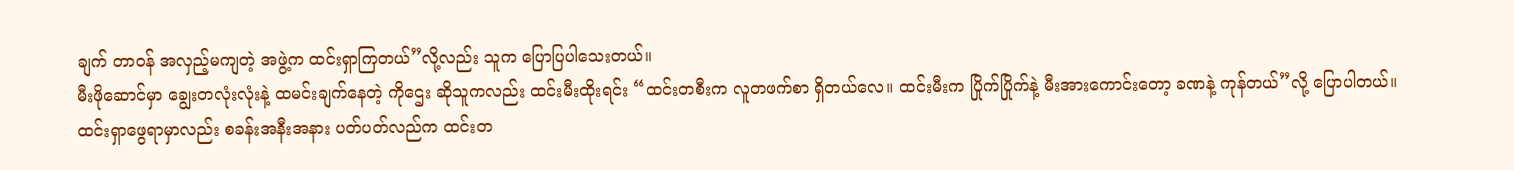ချက် တာဝန် အလှည့်မကျတဲ့ အဖွဲ့က ထင်းရှာကြတယ်”လို့လည်း သူက ပြောပြပါသေးတယ်။
မီးဖိုဆောင်မှာ ချွေးတလုံးလုံးနဲ့ ထမင်းချက်နေတဲ့ ကိုဌေး ဆိုသူကလည်း ထင်းမီးထိုးရင်း “ထင်းတစီးက လူတဖက်စာ ရှိတယ်လေ။ ထင်းမီးက ပြိုက်ပြိုက်နဲ့ မီးအားကောင်းတော့ ခဏနဲ့ ကုန်တယ်”လို့ ပြောပါတယ်။
ထင်းရှာဖွေရာမှာလည်း စခန်းအနီးအနား ပတ်ပတ်လည်က ထင်းတ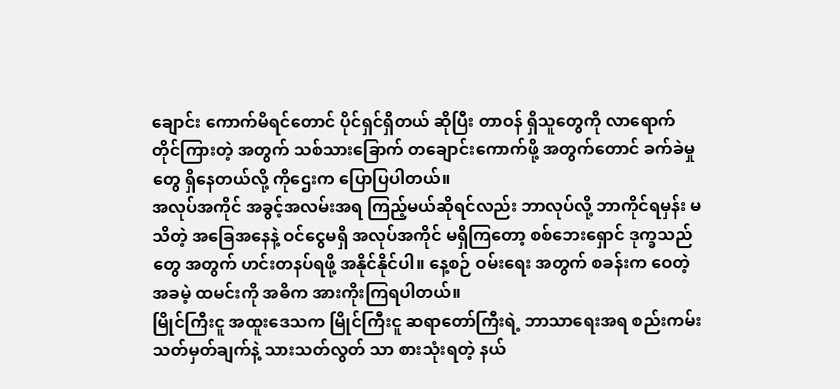ချောင်း ကောက်မိရင်တောင် ပိုင်ရှင်ရှိတယ် ဆိုပြီး တာဝန် ရှိသူတွေကို လာရောက် တိုင်ကြားတဲ့ အတွက် သစ်သားခြောက် တချောင်းကောက်ဖို့ အတွက်တောင် ခက်ခဲမှု တွေ ရှိနေတယ်လို့ ကိုဌေးက ပြောပြပါတယ်။
အလုပ်အကိုင် အခွင့်အလမ်းအရ ကြည့်မယ်ဆိုရင်လည်း ဘာလုပ်လို့ ဘာကိုင်ရမှန်း မသိတဲ့ အခြေအနေနဲ့ ဝင်ငွေမရှိ အလုပ်အကိုင် မရှိကြတော့ စစ်ဘေးရှောင် ဒုက္ခသည်တွေ အတွက် ဟင်းတနပ်ရဖို့ အနိုင်နိုင်ပါ။ နေ့စဉ် ဝမ်းရေး အတွက် စခန်းက ဝေတဲ့ အခမဲ့ ထမင်းကို အဓိက အားကိုးကြရပါတယ်။
မြိုင်ကြီးငူ အထူးဒေသက မြိုင်ကြီးငူ ဆရာတော်ကြီးရဲ့ ဘာသာရေးအရ စည်းကမ်း သတ်မှတ်ချက်နဲ့ သားသတ်လွတ် သာ စားသုံးရတဲ့ နယ်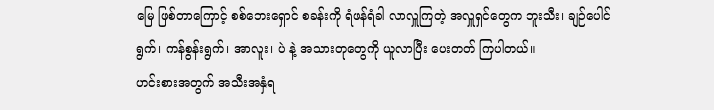မြေ ဖြစ်တာကြောင့် စစ်ဘေးရှောင် စခန်းကို ရံဖန်ရံခါ လာလှူကြတဲ့ အလှူရှင်တွေက ဘူးသီး၊ ချဉ်ပေါင်ရွက်၊ ကန်စွန်းရွက်၊ အာလူး၊ ပဲ နဲ့ အသားတုတွေကို ယူလာပြီး ပေးတတ် ကြပါတယ်။
ဟင်းစားအတွက် အသီးအနှံရ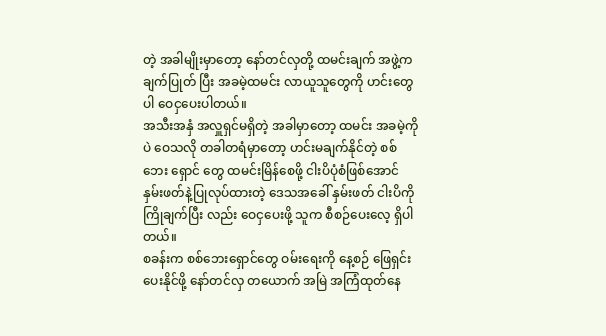တဲ့ အခါမျိုးမှာတော့ နော်တင်လှတို့ ထမင်းချက် အဖွဲ့က ချက်ပြုတ် ပြီး အခမဲ့ထမင်း လာယူသူတွေကို ဟင်းတွေပါ ဝေငှပေးပါတယ်။
အသီးအနှံ အလှူရှင်မရှိတဲ့ အခါမှာတော့ ထမင်း အခမဲ့ကိုပဲ ဝေသလို တခါတရံမှာတော့ ဟင်းမချက်နိုင်တဲ့ စစ်ဘေး ရှောင် တွေ ထမင်းမြိန်စေဖို့ ငါးပိပုံစံဖြစ်အောင် နှမ်းဖတ်နဲ့ပြုလုပ်ထားတဲ့ ဒေသအခေါ် နှမ်းဖတ် ငါးပိကို ကြိုချက်ပြီး လည်း ဝေငှပေးဖို့ သူက စီစဉ်ပေးလေ့ ရှိပါတယ်။
စခန်းက စစ်ဘေးရှောင်တွေ ဝမ်းရေးကို နေ့စဉ် ဖြေရှင်းပေးနိုင်ဖို့ နော်တင်လှ တယောက် အမြဲ အကြံထုတ်နေ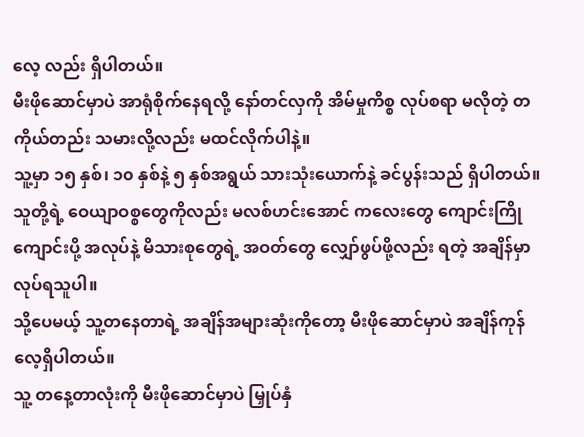လေ့ လည်း ရှိပါတယ်။
မီးဖိုဆောင်မှာပဲ အာရုံစိုက်နေရလို့ နော်တင်လှကို အိမ်မှုကိစ္စ လုပ်စရာ မလိုတဲ့ တကိုယ်တည်း သမားလို့လည်း မထင်လိုက်ပါနဲ့။
သူ့မှာ ၁၅ နှစ်၊ ၁၀ နှစ်နဲ့ ၅ နှစ်အရွယ် သားသုံးယောက်နဲ့ ခင်ပွန်းသည် ရှိပါတယ်။ သူတို့ရဲ့ ဝေယျာဝစ္စတွေကိုလည်း မလစ်ဟင်းအောင် ကလေးတွေ ကျောင်းကြိုကျောင်းပို့ အလုပ်နဲ့ မိသားစုတွေရဲ့ အဝတ်တွေ လျှော်ဖွပ်ဖို့လည်း ရတဲ့ အချိန်မှာ လုပ်ရသူပါ။
သို့ပေမယ့် သူ့တနေတာရဲ့ အချိန်အများဆုံးကိုတော့ မီးဖိုဆောင်မှာပဲ အချိန်ကုန်လေ့ရှိပါတယ်။
သူ့ တနေ့တာလုံးကို မီးဖိုဆောင်မှာပဲ မြှုပ်နှံ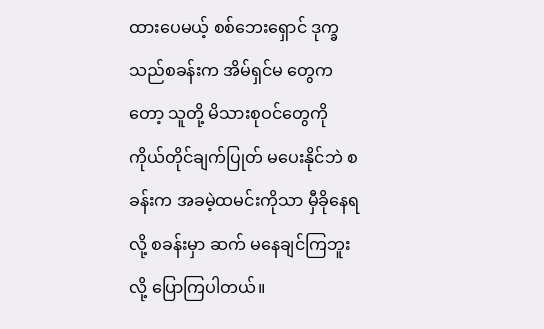ထားပေမယ့် စစ်ဘေးရှောင် ဒုက္ခသည်စခန်းက အိမ်ရှင်မ တွေကတော့ သူတို့ မိသားစုဝင်တွေကို ကိုယ်တိုင်ချက်ပြုတ် မပေးနိုင်ဘဲ စခန်းက အခမဲ့ထမင်းကိုသာ မှီခိုနေရလို့ စခန်းမှာ ဆက် မနေချင်ကြဘူးလို့ ပြောကြပါတယ်။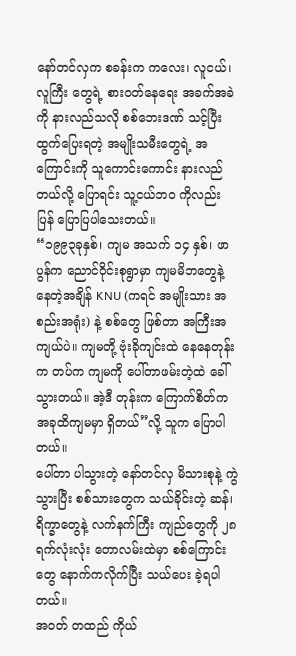နော်တင်လှက စခန်းက ကလေး၊ လူငယ်၊ လူကြီး တွေရဲ့ စားဝတ်နေရေး အခက်အခဲကို နားလည်သလို စစ်ဘေးဒဏ် သင့်ပြီး ထွက်ပြေးရတဲ့ အမျိုးသမီးတွေရဲ့ အကြောင်းကို သူကောင်းကောင်း နားလည်တယ်လို့ ပြောရင်း သူ့ငယ်ဘဝ ကိုလည်း ပြန် ပြောပြပါသေးတယ်။
“၁၉၉၃ခုနှစ်၊ ကျမ အသက် ၁၄ နှစ်၊ ဖာပွန်က ညောင်ဝိုင်းစုရွာမှာ ကျမမိဘတွေနဲ့ နေတဲ့အချိန် KNU (ကရင် အမျိုးသား အစည်းအရုံး) နဲ့ စစ်တွေ ဖြစ်တာ အကြီးအကျယ်ပဲ။ ကျမတို့ ဗုံးခိုကျင်းထဲ နေနေတုန်းက တပ်က ကျမကို ပေါ်တာဖမ်းတဲ့ထဲ ခေါ်သွားတယ်။ အဲ့ဒီ တုန်းက ကြောက်စိတ်က အခုထိကျမမှာ ရှိတယ်”လို့ သူက ပြောပါတယ်။
ပေါ်တာ ပါသွားတဲ့ နော်တင်လှ မိသားစုနဲ့ ကွဲသွားပြီး စစ်သားတွေက သယ်ခိုင်းတဲ့ ဆန်၊ ရိက္ခာတွေနဲ့ လက်နက်ကြီး ကျည်တွေကို ၂၈ ရက်လုံးလုံး တောလမ်းထဲမှာ စစ်ကြောင်းတွေ နောက်ကလိုက်ပြီး သယ်ပေး ခဲ့ရပါတယ်။
အဝတ် တထည် ကိုယ်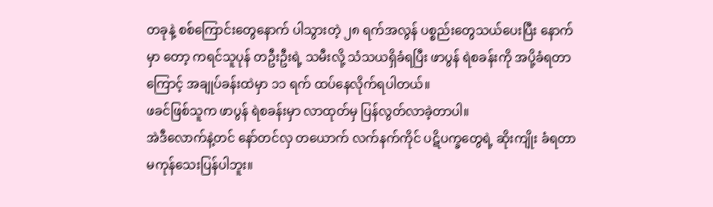တခုနဲ့ စစ်ကြောင်းတွေနောက် ပါသွားတဲ့ ၂၈ ရက်အလွန် ပစ္စည်းတွေသယ်ပေးပြီး နောက်မှာ တော့ ကရင်သူပုန် တဦးဦးရဲ့ သမီးလို့ သံသယရှိခံရပြီး ဖာပွန် ရဲစခန်းကို အပို့ခံရတာကြောင့် အချုပ်ခန်းထဲမှာ ၁၁ ရက် ထပ်နေလိုက်ရပါတယ်။
ဖခင်ဖြစ်သူက ဖာပွန် ရဲစခန်းမှာ လာထုတ်မှ ပြန်လွတ်လာခဲ့တာပါ။
အဲဒီလောက်နဲ့တင် နော်တင်လှ တယောက် လက်နက်ကိုင် ပဋိပက္ခတွေရဲ့ ဆိုးကျိုး ခံရတာ မကုန်သေးပြန်ပါဘူး။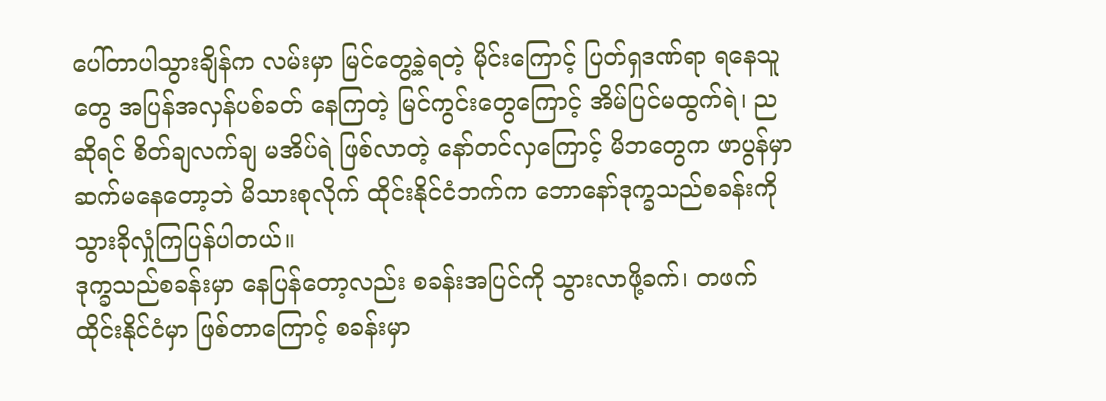ပေါ်တာပါသွားချိန်က လမ်းမှာ မြင်တွေ့ခဲ့ရတဲ့ မိုင်းကြောင့် ပြတ်ရှဒဏ်ရာ ရနေသူတွေ အပြန်အလှန်ပစ်ခတ် နေကြတဲ့ မြင်ကွင်းတွေကြောင့် အိမ်ပြင်မထွက်ရဲ၊ ညဆိုရင် စိတ်ချလက်ချ မအိပ်ရဲ ဖြစ်လာတဲ့ နော်တင်လှကြောင့် မိဘတွေက ဖာပွန်မှာ ဆက်မနေတော့ဘဲ မိသားစုလိုက် ထိုင်းနိုင်ငံဘက်က ဘောနော်ဒုက္ခသည်စခန်းကို သွားခိုလှုံကြပြန်ပါတယ်။
ဒုက္ခသည်စခန်းမှာ နေပြန်တော့လည်း စခန်းအပြင်ကို သွားလာဖို့ခက်၊ တဖက်ထိုင်းနိုင်ငံမှာ ဖြစ်တာကြောင့် စခန်းမှာ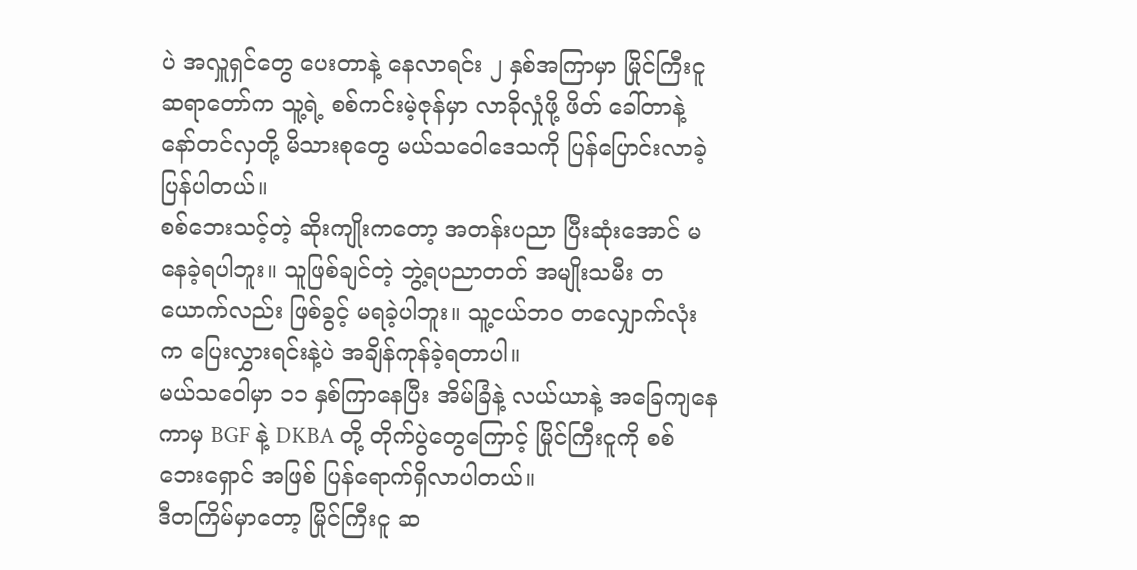ပဲ အလှူရှင်တွေ ပေးတာနဲ့ နေလာရင်း ၂ နှစ်အကြာမှာ မြိုင်ကြီးငူဆရာတော်က သူ့ရဲ့ စစ်ကင်းမဲ့ဇုန်မှာ လာခိုလှုံဖို့ ဖိတ် ခေါ်တာနဲ့ နော်တင်လှတို့ မိသားစုတွေ မယ်သဝေါဒေသကို ပြန်ပြောင်းလာခဲ့ ပြန်ပါတယ်။
စစ်ဘေးသင့်တဲ့ ဆိုးကျိုးကတော့ အတန်းပညာ ပြီးဆုံးအောင် မနေခဲ့ရပါဘူး။ သူဖြစ်ချင်တဲ့ ဘွဲ့ရပညာတတ် အမျိုးသမီး တယောက်လည်း ဖြစ်ခွင့် မရခဲ့ပါဘူး။ သူ့ငယ်ဘဝ တလျှောက်လုံးက ပြေးလွှားရင်းနဲ့ပဲ အချိန်ကုန်ခဲ့ရတာပါ။
မယ်သဝေါမှာ ၁၁ နှစ်ကြာနေပြီး အိမ်ခြံနဲ့ လယ်ယာနဲ့ အခြေကျနေကာမှ BGF နဲ့ DKBA တို့ တိုက်ပွဲတွေကြောင့် မြိုင်ကြီးငူကို စစ်ဘေးရှောင် အဖြစ် ပြန်ရောက်ရှိလာပါတယ်။
ဒီတကြိမ်မှာတော့ မြိုင်ကြီးငူ ဆ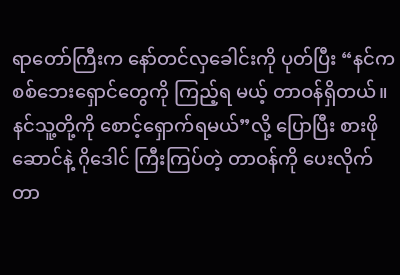ရာတော်ကြီးက နော်တင်လှခေါင်းကို ပုတ်ပြီး “နင်က စစ်ဘေးရှောင်တွေကို ကြည့်ရ မယ့် တာဝန်ရှိတယ်။ နင်သူ့တို့ကို စောင့်ရှောက်ရမယ်”လို့ ပြောပြီး စားဖိုဆောင်နဲ့ ဂိုဒေါင် ကြီးကြပ်တဲ့ တာဝန်ကို ပေးလိုက်တာ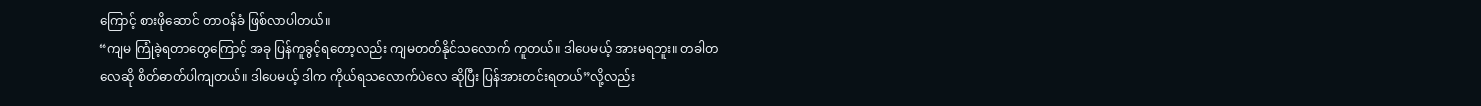ကြောင့် စားဖိုဆောင် တာဝန်ခံ ဖြစ်လာပါတယ်။
“ကျမ ကြုံခဲ့ရတာတွေကြောင့် အခု ပြန်ကူခွင့်ရတော့လည်း ကျမတတ်နိုင်သလောက် ကူတယ်။ ဒါပေမယ့် အားမရဘူး။ တခါတလေဆို စိတ်ဓာတ်ပါကျတယ်။ ဒါပေမယ့် ဒါက ကိုယ်ရသလောက်ပဲလေ ဆိုပြီး ပြန်အားတင်းရတယ်”လို့လည်း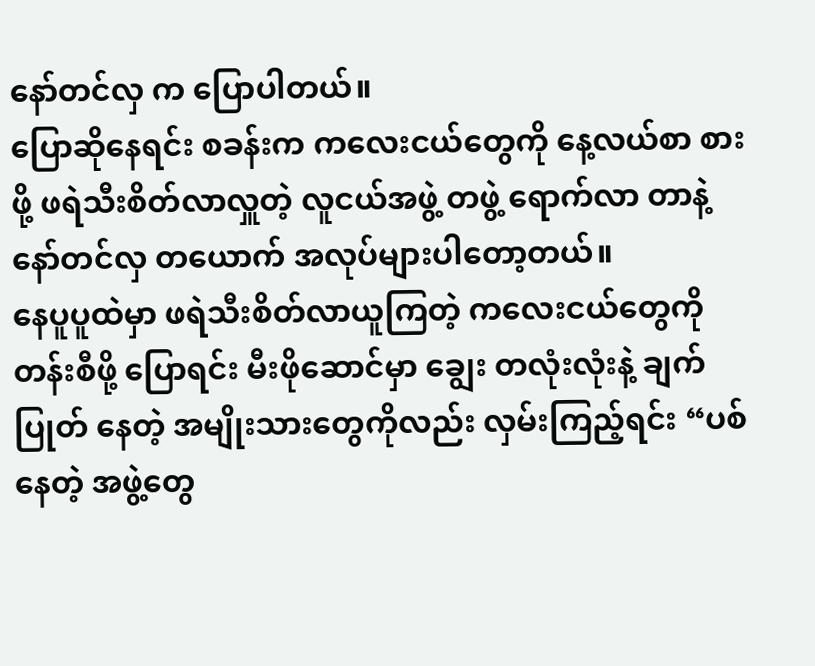နော်တင်လှ က ပြောပါတယ်။
ပြောဆိုနေရင်း စခန်းက ကလေးငယ်တွေကို နေ့လယ်စာ စားဖို့ ဖရဲသီးစိတ်လာလှူတဲ့ လူငယ်အဖွဲ့ တဖွဲ့ ရောက်လာ တာနဲ့ နော်တင်လှ တယောက် အလုပ်များပါတော့တယ်။
နေပူပူထဲမှာ ဖရဲသီးစိတ်လာယူကြတဲ့ ကလေးငယ်တွေကို တန်းစီဖို့ ပြောရင်း မီးဖိုဆောင်မှာ ချွေး တလုံးလုံးနဲ့ ချက်ပြုတ် နေတဲ့ အမျိုးသားတွေကိုလည်း လှမ်းကြည့်ရင်း “ပစ်နေတဲ့ အဖွဲ့တွေ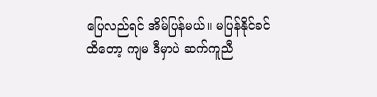ပြေလည်ရင် အိမ်ပြန်မယ်။ မပြန်နိုင်ခင် ထိတော့ ကျမ ဒီမှာပဲ ဆက်ကူညီ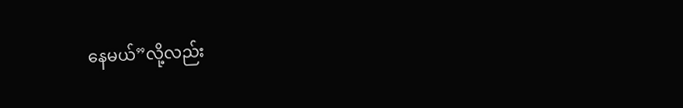နေမယ်”လို့လည်း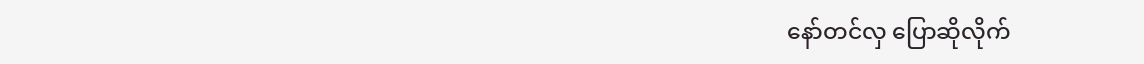နော်တင်လှ ပြောဆိုလိုက်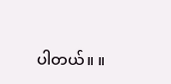ပါတယ်။ ။